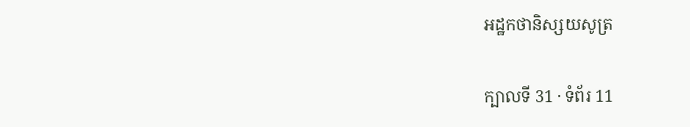អដ្ឋកថានិស្សយសូត្រ

ក្បាលទី 31 · ទំព័រ 11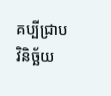គប្បីជ្រាបវិនិច្ឆ័យ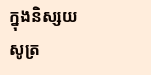ក្នុងនិស្សយសូត្រ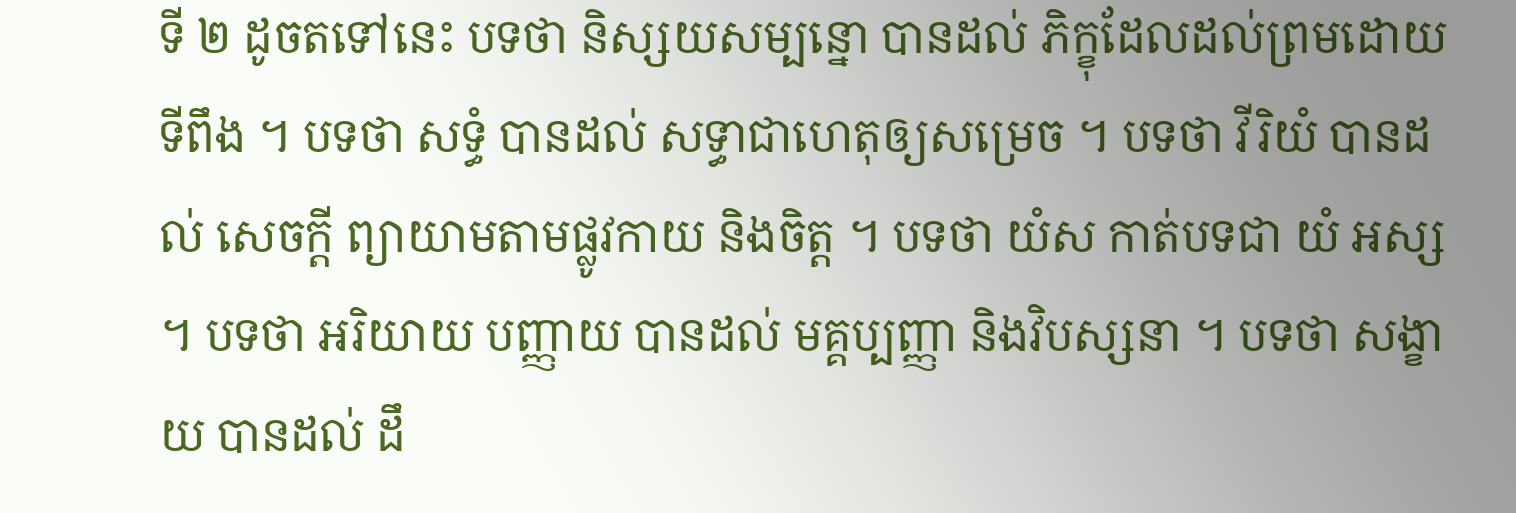ទី ២ ដូចតទៅនេះ បទថា និស្សយសម្បន្នោ បានដល់ ភិក្ខុដែលដល់ព្រមដោយទីពឹង ។ បទថា សទ្ធំ បានដល់ សទ្ធាជាហេតុឲ្យសម្រេច ។ បទថា វីរិយំ បានដល់ សេចក្តី ព្យាយាមតាមផ្លូវកាយ និងចិត្ត ។ បទថា យំស កាត់បទជា យំ អស្ស ។ បទថា អរិយាយ បញ្ញាយ បានដល់ មគ្គប្បញ្ញា និងវិបស្សនា ។ បទថា សង្ខាយ បានដល់ ដឹ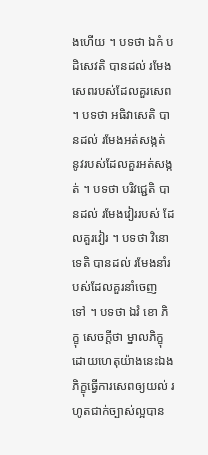ងហើយ ។ បទថា ឯកំ បដិសេវតិ បានដល់ រមែង សេពរបស់ដែលគួរសេព ។ បទថា អធិវាសេតិ បានដល់ រមែងអត់សង្កត់ នូវរបស់ដែលគួរអត់សង្កត់ ។ បទថា បរិវជ្ជេតិ បានដល់ រមែងវៀររបស់ ដែលគួរវៀរ ។ បទថា វិនោទេតិ បានដល់ រមែងនាំរបស់ដែលគួរនាំចេញ ទៅ ។ បទថា ឯវំ ខោ ភិក្ខុ សេចក្តីថា ម្នាលភិក្ខុ ដោយហេតុយ៉ាងនេះឯង ភិក្ខុធ្វើការសេពឲ្យយល់ រហូតជាក់ច្បាស់ល្អបាន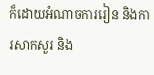ក៏ដោយអំណាចការរៀន និងការសាកសួរ និង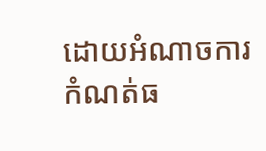ដោយអំណាចការកំណត់ធ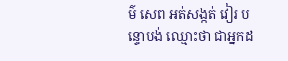ម៌ សេព អត់សង្កត់ វៀរ បន្ទោបង់ ឈ្មោះថា ជាអ្នកដ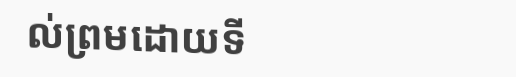ល់ព្រមដោយទី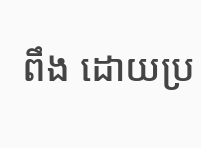ពឹង ដោយប្រ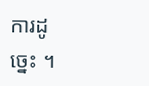ការដូច្នេះ ។